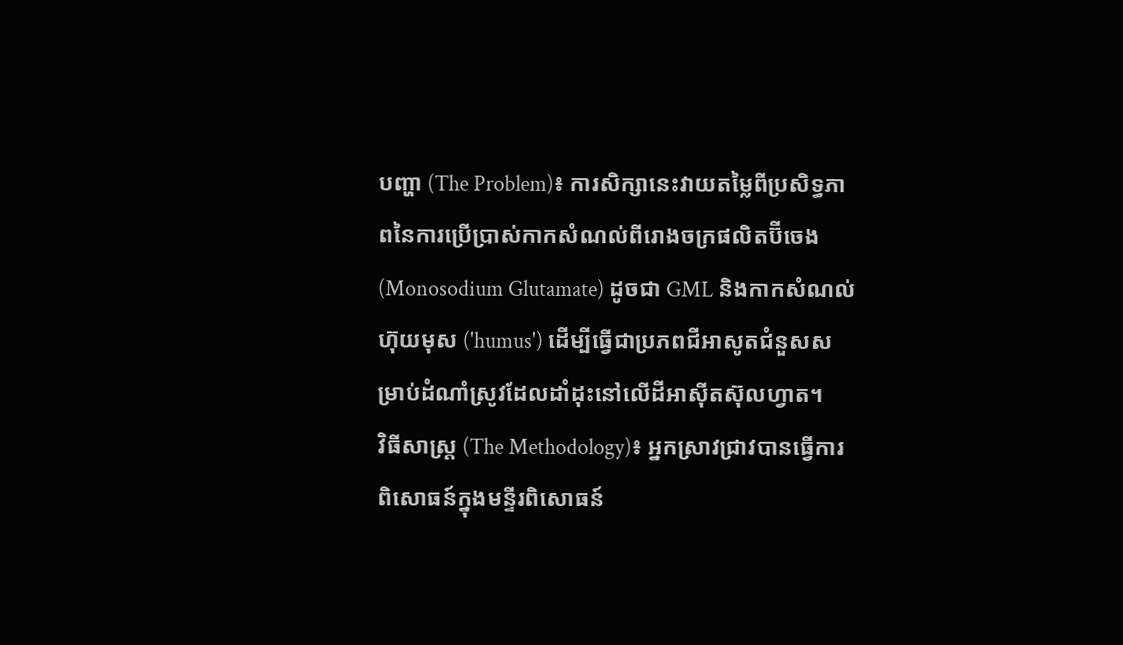បញ្ហា (The Problem)៖ ការសិក្សានេះវាយតម្លៃពីប្រសិទ្ធភាពនៃការប្រើប្រាស់កាកសំណល់ពីរោងចក្រផលិតប៊ីចេង (Monosodium Glutamate) ដូចជា GML និងកាកសំណល់ហ៊ុយមុស ('humus') ដើម្បីធ្វើជាប្រភពជីអាសូតជំនួសសម្រាប់ដំណាំស្រូវដែលដាំដុះនៅលើដីអាស៊ីតស៊ុលហ្វាត។
វិធីសាស្ត្រ (The Methodology)៖ អ្នកស្រាវជ្រាវបានធ្វើការពិសោធន៍ក្នុងមន្ទីរពិសោធន៍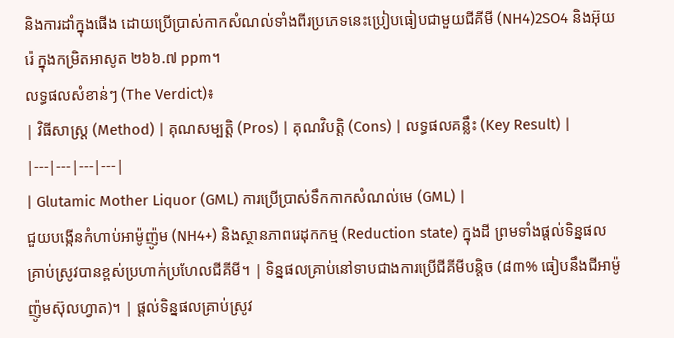និងការដាំក្នុងផើង ដោយប្រើប្រាស់កាកសំណល់ទាំងពីរប្រភេទនេះប្រៀបធៀបជាមួយជីគីមី (NH4)2SO4 និងអ៊ុយរ៉េ ក្នុងកម្រិតអាសូត ២៦៦.៧ ppm។
លទ្ធផលសំខាន់ៗ (The Verdict)៖
| វិធីសាស្ត្រ (Method) | គុណសម្បត្តិ (Pros) | គុណវិបត្តិ (Cons) | លទ្ធផលគន្លឹះ (Key Result) |
|---|---|---|---|
| Glutamic Mother Liquor (GML) ការប្រើប្រាស់ទឹកកាកសំណល់មេ (GML) |
ជួយបង្កើនកំហាប់អាម៉ូញ៉ូម (NH4+) និងស្ថានភាពរេដុកកម្ម (Reduction state) ក្នុងដី ព្រមទាំងផ្តល់ទិន្នផលគ្រាប់ស្រូវបានខ្ពស់ប្រហាក់ប្រហែលជីគីមី។ | ទិន្នផលគ្រាប់នៅទាបជាងការប្រើជីគីមីបន្តិច (៨៣% ធៀបនឹងជីអាម៉ូញ៉ូមស៊ុលហ្វាត)។ | ផ្តល់ទិន្នផលគ្រាប់ស្រូវ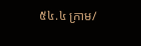៥៤.៤ ក្រាម/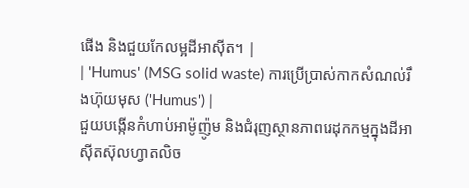ផើង និងជួយកែលម្អដីអាស៊ីត។ |
| 'Humus' (MSG solid waste) ការប្រើប្រាស់កាកសំណល់រឹងហ៊ុយមុស ('Humus') |
ជួយបង្កើនកំហាប់អាម៉ូញ៉ូម និងជំរុញស្ថានភាពរេដុកកម្មក្នុងដីអាស៊ីតស៊ុលហ្វាតលិច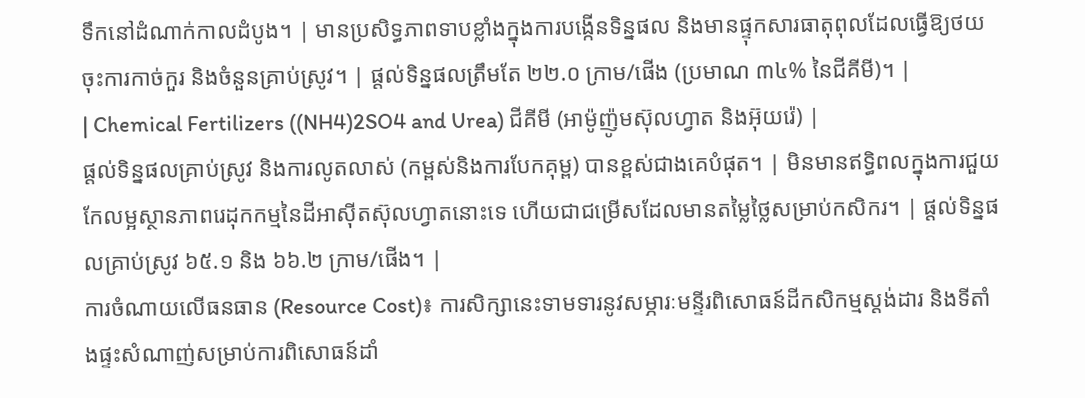ទឹកនៅដំណាក់កាលដំបូង។ | មានប្រសិទ្ធភាពទាបខ្លាំងក្នុងការបង្កើនទិន្នផល និងមានផ្ទុកសារធាតុពុលដែលធ្វើឱ្យថយចុះការកាច់កួរ និងចំនួនគ្រាប់ស្រូវ។ | ផ្តល់ទិន្នផលត្រឹមតែ ២២.០ ក្រាម/ផើង (ប្រមាណ ៣៤% នៃជីគីមី)។ |
| Chemical Fertilizers ((NH4)2SO4 and Urea) ជីគីមី (អាម៉ូញ៉ូមស៊ុលហ្វាត និងអ៊ុយរ៉េ) |
ផ្តល់ទិន្នផលគ្រាប់ស្រូវ និងការលូតលាស់ (កម្ពស់និងការបែកគុម្ព) បានខ្ពស់ជាងគេបំផុត។ | មិនមានឥទ្ធិពលក្នុងការជួយកែលម្អស្ថានភាពរេដុកកម្មនៃដីអាស៊ីតស៊ុលហ្វាតនោះទេ ហើយជាជម្រើសដែលមានតម្លៃថ្លៃសម្រាប់កសិករ។ | ផ្តល់ទិន្នផលគ្រាប់ស្រូវ ៦៥.១ និង ៦៦.២ ក្រាម/ផើង។ |
ការចំណាយលើធនធាន (Resource Cost)៖ ការសិក្សានេះទាមទារនូវសម្ភារៈមន្ទីរពិសោធន៍ដីកសិកម្មស្តង់ដារ និងទីតាំងផ្ទះសំណាញ់សម្រាប់ការពិសោធន៍ដាំ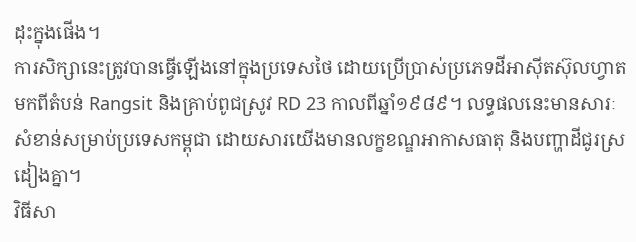ដុះក្នុងផើង។
ការសិក្សានេះត្រូវបានធ្វើឡើងនៅក្នុងប្រទេសថៃ ដោយប្រើប្រាស់ប្រភេទដីអាស៊ីតស៊ុលហ្វាតមកពីតំបន់ Rangsit និងគ្រាប់ពូជស្រូវ RD 23 កាលពីឆ្នាំ១៩៨៩។ លទ្ធផលនេះមានសារៈសំខាន់សម្រាប់ប្រទេសកម្ពុជា ដោយសារយើងមានលក្ខខណ្ឌអាកាសធាតុ និងបញ្ហាដីជូរស្រដៀងគ្នា។
វិធីសា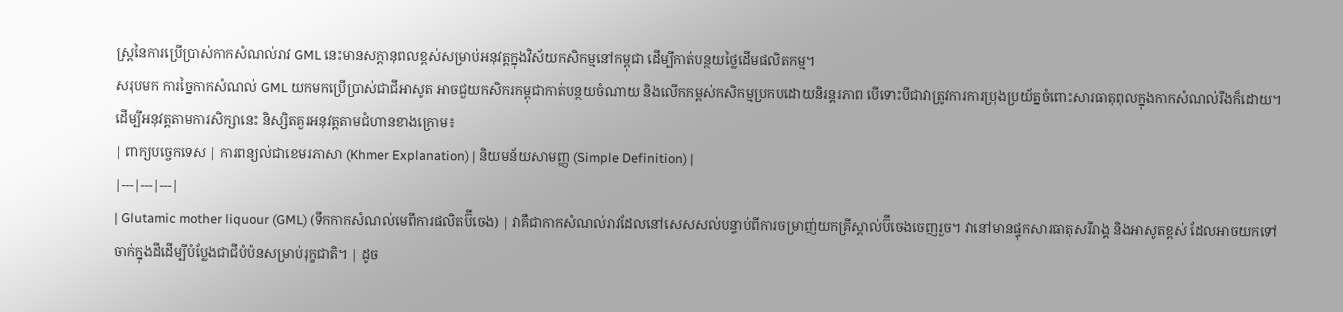ស្ត្រនៃការប្រើប្រាស់កាកសំណល់រាវ GML នេះមានសក្តានុពលខ្ពស់សម្រាប់អនុវត្តក្នុងវិស័យកសិកម្មនៅកម្ពុជា ដើម្បីកាត់បន្ថយថ្លៃដើមផលិតកម្ម។
សរុបមក ការច្នៃកាកសំណល់ GML យកមកប្រើប្រាស់ជាជីអាសូត អាចជួយកសិករកម្ពុជាកាត់បន្ថយចំណាយ និងលើកកម្ពស់កសិកម្មប្រកបដោយនិរន្តរភាព បើទោះបីជាវាត្រូវការការប្រុងប្រយ័ត្នចំពោះសារធាតុពុលក្នុងកាកសំណល់រឹងក៏ដោយ។
ដើម្បីអនុវត្តតាមការសិក្សានេះ និស្សិតគួរអនុវត្តតាមជំហានខាងក្រោម៖
| ពាក្យបច្ចេកទេស | ការពន្យល់ជាខេមរភាសា (Khmer Explanation) | និយមន័យសាមញ្ញ (Simple Definition) |
|---|---|---|
| Glutamic mother liquour (GML) (ទឹកកាកសំណល់មេពីការផលិតប៊ីចេង) | វាគឺជាកាកសំណល់រាវដែលនៅសេសសល់បន្ទាប់ពីការចម្រាញ់យកគ្រីស្តាល់ប៊ីចេងចេញរួច។ វានៅមានផ្ទុកសារធាតុសរីរាង្គ និងអាសូតខ្ពស់ ដែលអាចយកទៅចាក់ក្នុងដីដើម្បីបំប្លែងជាជីបំប៉នសម្រាប់រុក្ខជាតិ។ | ដូច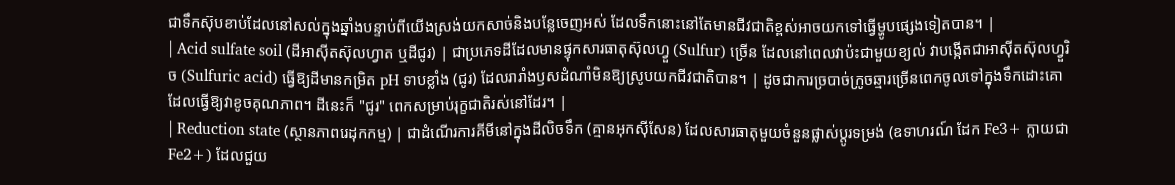ជាទឹកស៊ុបខាប់ដែលនៅសល់ក្នុងឆ្នាំងបន្ទាប់ពីយើងស្រង់យកសាច់និងបន្លែចេញអស់ ដែលទឹកនោះនៅតែមានជីវជាតិខ្ពស់អាចយកទៅធ្វើម្ហូបផ្សេងទៀតបាន។ |
| Acid sulfate soil (ដីអាស៊ីតស៊ុលហ្វាត ឬដីជូរ) | ជាប្រភេទដីដែលមានផ្ទុកសារធាតុស៊ុលហ្វួ (Sulfur) ច្រើន ដែលនៅពេលវាប៉ះជាមួយខ្យល់ វាបង្កើតជាអាស៊ីតស៊ុលហ្វួរិច (Sulfuric acid) ធ្វើឱ្យដីមានកម្រិត pH ទាបខ្លាំង (ជូរ) ដែលរារាំងឫសដំណាំមិនឱ្យស្រូបយកជីវជាតិបាន។ | ដូចជាការច្របាច់ក្រូចឆ្មារច្រើនពេកចូលទៅក្នុងទឹកដោះគោ ដែលធ្វើឱ្យវាខូចគុណភាព។ ដីនេះក៏ "ជូរ" ពេកសម្រាប់រុក្ខជាតិរស់នៅដែរ។ |
| Reduction state (ស្ថានភាពរេដុកកម្ម) | ជាដំណើរការគីមីនៅក្នុងដីលិចទឹក (គ្មានអុកស៊ីសែន) ដែលសារធាតុមួយចំនួនផ្លាស់ប្តូរទម្រង់ (ឧទាហរណ៍ ដែក Fe3+ ក្លាយជា Fe2+) ដែលជួយ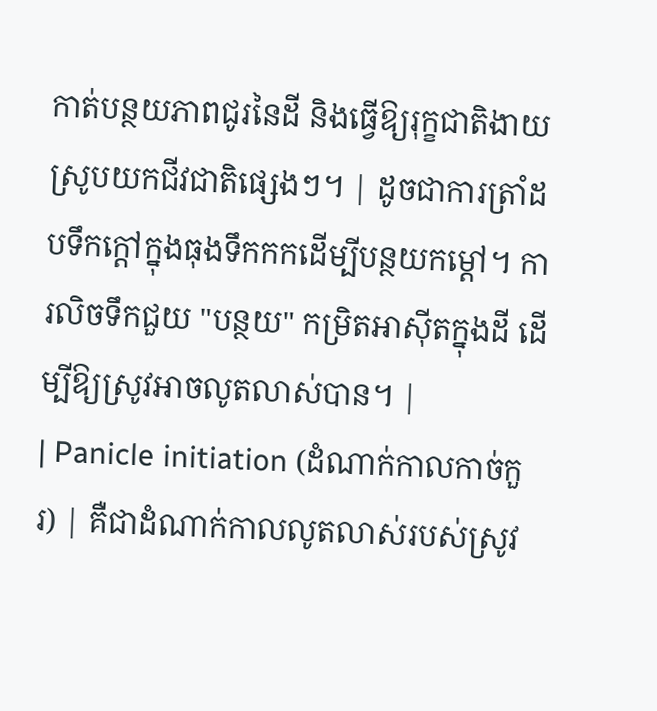កាត់បន្ថយភាពជូរនៃដី និងធ្វើឱ្យរុក្ខជាតិងាយស្រូបយកជីវជាតិផ្សេងៗ។ | ដូចជាការត្រាំដបទឹកក្តៅក្នុងធុងទឹកកកដើម្បីបន្ថយកម្តៅ។ ការលិចទឹកជួយ "បន្ថយ" កម្រិតអាស៊ីតក្នុងដី ដើម្បីឱ្យស្រូវអាចលូតលាស់បាន។ |
| Panicle initiation (ដំណាក់កាលកាច់កួរ) | គឺជាដំណាក់កាលលូតលាស់របស់ស្រូវ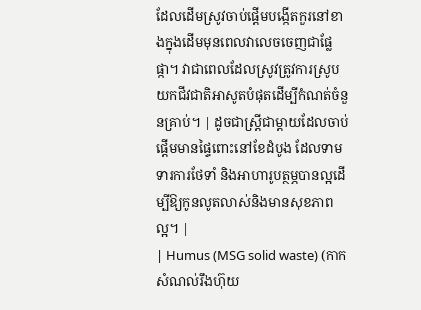ដែលដើមស្រូវចាប់ផ្តើមបង្កើតកួរនៅខាងក្នុងដើមមុនពេលវាលេចចេញជាផ្លែផ្កា។ វាជាពេលដែលស្រូវត្រូវការស្រូបយកជីវជាតិអាសូតបំផុតដើម្បីកំណត់ចំនួនគ្រាប់។ | ដូចជាស្រ្តីជាម្តាយដែលចាប់ផ្តើមមានផ្ទៃពោះនៅខែដំបូង ដែលទាមទារការថែទាំ និងអាហារូបត្ថម្ភបានល្អដើម្បីឱ្យកូនលូតលាស់និងមានសុខភាពល្អ។ |
| Humus (MSG solid waste) (កាកសំណល់រឹងហ៊ុយ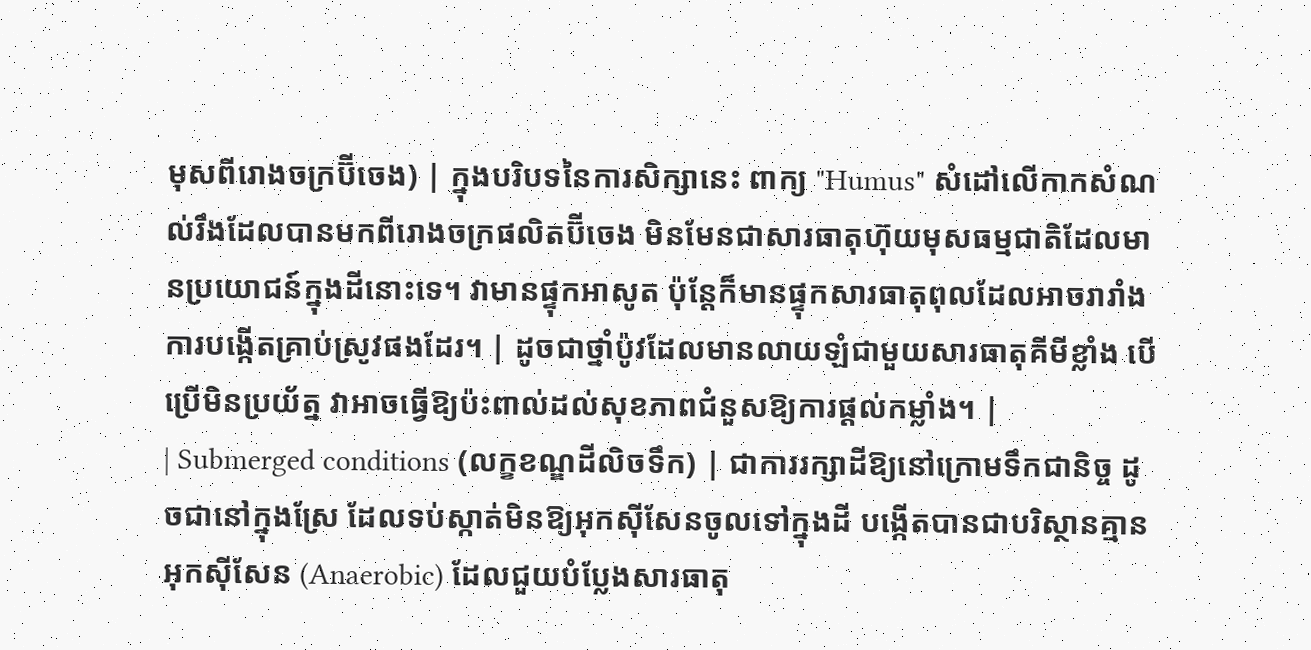មុសពីរោងចក្រប៊ីចេង) | ក្នុងបរិបទនៃការសិក្សានេះ ពាក្យ "Humus" សំដៅលើកាកសំណល់រឹងដែលបានមកពីរោងចក្រផលិតប៊ីចេង មិនមែនជាសារធាតុហ៊ុយមុសធម្មជាតិដែលមានប្រយោជន៍ក្នុងដីនោះទេ។ វាមានផ្ទុកអាសូត ប៉ុន្តែក៏មានផ្ទុកសារធាតុពុលដែលអាចរារាំងការបង្កើតគ្រាប់ស្រូវផងដែរ។ | ដូចជាថ្នាំប៉ូវដែលមានលាយឡំជាមួយសារធាតុគីមីខ្លាំង បើប្រើមិនប្រយ័ត្ន វាអាចធ្វើឱ្យប៉ះពាល់ដល់សុខភាពជំនួសឱ្យការផ្តល់កម្លាំង។ |
| Submerged conditions (លក្ខខណ្ឌដីលិចទឹក) | ជាការរក្សាដីឱ្យនៅក្រោមទឹកជានិច្ច ដូចជានៅក្នុងស្រែ ដែលទប់ស្កាត់មិនឱ្យអុកស៊ីសែនចូលទៅក្នុងដី បង្កើតបានជាបរិស្ថានគ្មានអុកស៊ីសែន (Anaerobic) ដែលជួយបំប្លែងសារធាតុ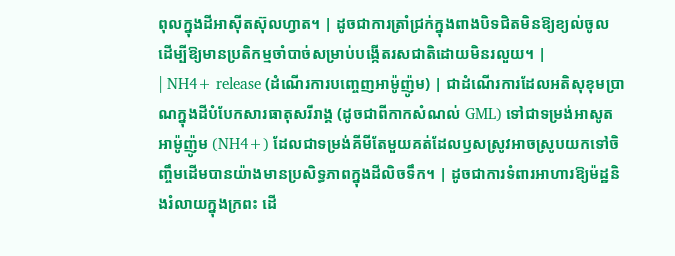ពុលក្នុងដីអាស៊ីតស៊ុលហ្វាត។ | ដូចជាការត្រាំជ្រក់ក្នុងពាងបិទជិតមិនឱ្យខ្យល់ចូល ដើម្បីឱ្យមានប្រតិកម្មចាំបាច់សម្រាប់បង្កើតរសជាតិដោយមិនរលួយ។ |
| NH4+ release (ដំណើរការបញ្ចេញអាម៉ូញ៉ូម) | ជាដំណើរការដែលអតិសុខុមប្រាណក្នុងដីបំបែកសារធាតុសរីរាង្គ (ដូចជាពីកាកសំណល់ GML) ទៅជាទម្រង់អាសូតអាម៉ូញ៉ូម (NH4+) ដែលជាទម្រង់គីមីតែមួយគត់ដែលឫសស្រូវអាចស្រូបយកទៅចិញ្ចឹមដើមបានយ៉ាងមានប្រសិទ្ធភាពក្នុងដីលិចទឹក។ | ដូចជាការទំពារអាហារឱ្យម៉ដ្ឋនិងរំលាយក្នុងក្រពះ ដើ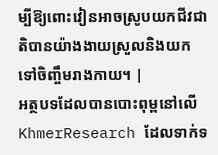ម្បីឱ្យពោះវៀនអាចស្រូបយកជីវជាតិបានយ៉ាងងាយស្រួលនិងយកទៅចិញ្ចឹមរាងកាយ។ |
អត្ថបទដែលបានបោះពុម្ពនៅលើ KhmerResearch ដែលទាក់ទ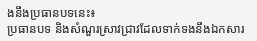ងនឹងប្រធានបទនេះ៖
ប្រធានបទ និងសំណួរស្រាវជ្រាវដែលទាក់ទងនឹងឯកសារ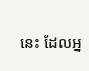នេះ ដែលអ្ន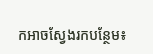កអាចស្វែងរកបន្ថែម៖